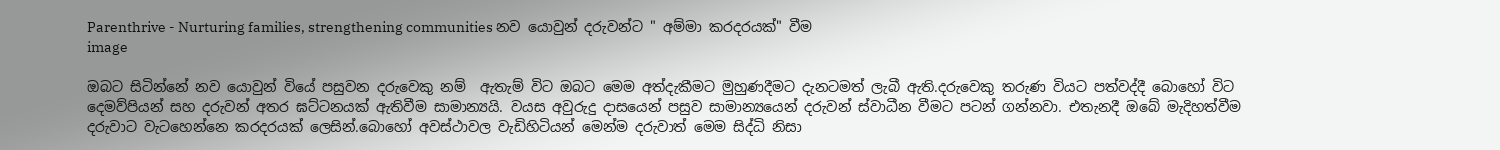Parenthrive - Nurturing families, strengthening communities නව යොවුන් දරුවන්ට " අම්මා කරදරයක්" වීම
image

ඔබට සිටින්නේ නව යොවුන් වියේ පසුවන දරුවෙකු නම්  ඇතැම් විට ඔබට මෙම අත්දැකීමට මුහුණදීමට දැනටමත් ලැබී ඇති.දරුවෙකු තරුණ වියට පත්වද්දී බොහෝ විට දෙමව්පියන් සහ දරුවන් අතර ඝට්ටනයක් ඇතිවීම සාමාන්‍යයි. වයස අවුරුදු දාසයෙන් පසුව සාමාන්‍යයෙන් දරුවන් ස්වාධීන වීමට පටන් ගන්නවා. එතැනදී ඔබේ මැදිහත්වීම දරුවාට වැටහෙන්නෙ කරදරයක් ලෙසින්.බොහෝ අවස්ථාවල වැඩිහිටියන් මෙන්ම දරුවාත් මෙම සිද්ධි නිසා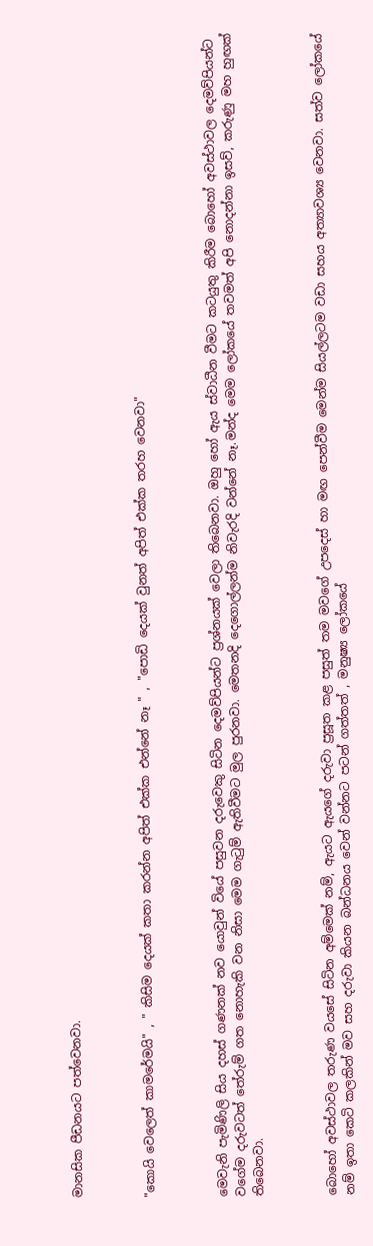මානසික පීඩනයට පත්වෙනවා.



"කොයි වෙලෙත් කාමරේමයි" , " කිසිම දෙයක් කතා කරන්න අපිත් එක්ක එන්නේ නෑ " , "පොඩි දෙයක් වුනත් අපිත් එක්ක තරහ වෙනවා"



මෙවැනි පැමිණිලි සිය දහස් ගණනක් නව යොවුන් වියේ පසුවන දරුවෙකු සිටින දෙමව්පියන්ට ප්‍රශ්නයක් වෙලා තිබෙනවා. ඔහු හෝ ඇය ස්වාධීන වීමට කටයුතු කිරීම බොහෝ අවස්ථාවල දෙමව්පියන්ට වගේම දරුවටත් තේරුම් ගත නොහැකි වන නිසා මෙම ගැටුම් ඇතිවීමට මුල පුරනවා. මෙතනදි දෙගොල්ලන්ම නිවැරදි වන්නේ නෑ.මන්ද මෙම ලෝකයේ තවමත් අපි නොදන්නා ඉසව්, කරුණු මහ හුඟක් තිබෙනවා.



බොහෝ අවස්ථාවල තරුණ වයසේ සිටින අම්මෙක් නම්, ඇයට ඇයගේ දරුවා ප්‍රසූත කළ පසුත් තම මවගේ උපදෙස් හා මඟ පෙන්වීම මෙන්ම සියල්ලටම වඩා සහය අත්‍යාවශ්‍ය වෙනවා. සත්ව ලෝකයේ නම් ඉතා කෙටි කලකින් මව සහ දරුවා කියන බන්ධනය වෙන් වන්නට පටන් ගත්තත් , මනුෂ්‍ය ලෝකයේ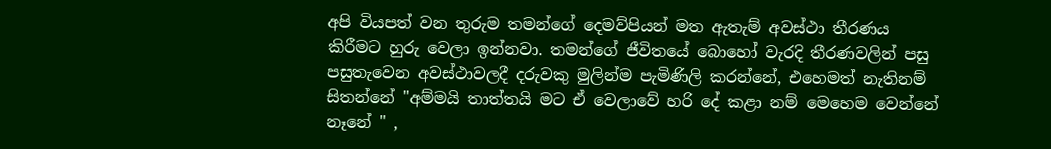අපි වියපත් වන තුරුම තමන්ගේ දෙමව්පියන් මත ඇතැම් අවස්ථා තීරණය කිරීමට හුරු වෙලා ඉන්නවා. තමන්ගේ ජීවිතයේ බොහෝ වැරදි තීරණවලින් පසු පසුතැවෙන අවස්ථාවලදී දරුවකු මුලින්ම පැමිණිලි කරන්නේ, එහෙමත් නැතිනම් සිතන්නේ "අම්මයි තාත්තයි මට ඒ වෙලාවේ හරි දේ කළා නම් මෙහෙම වෙන්නේ නෑනේ " ,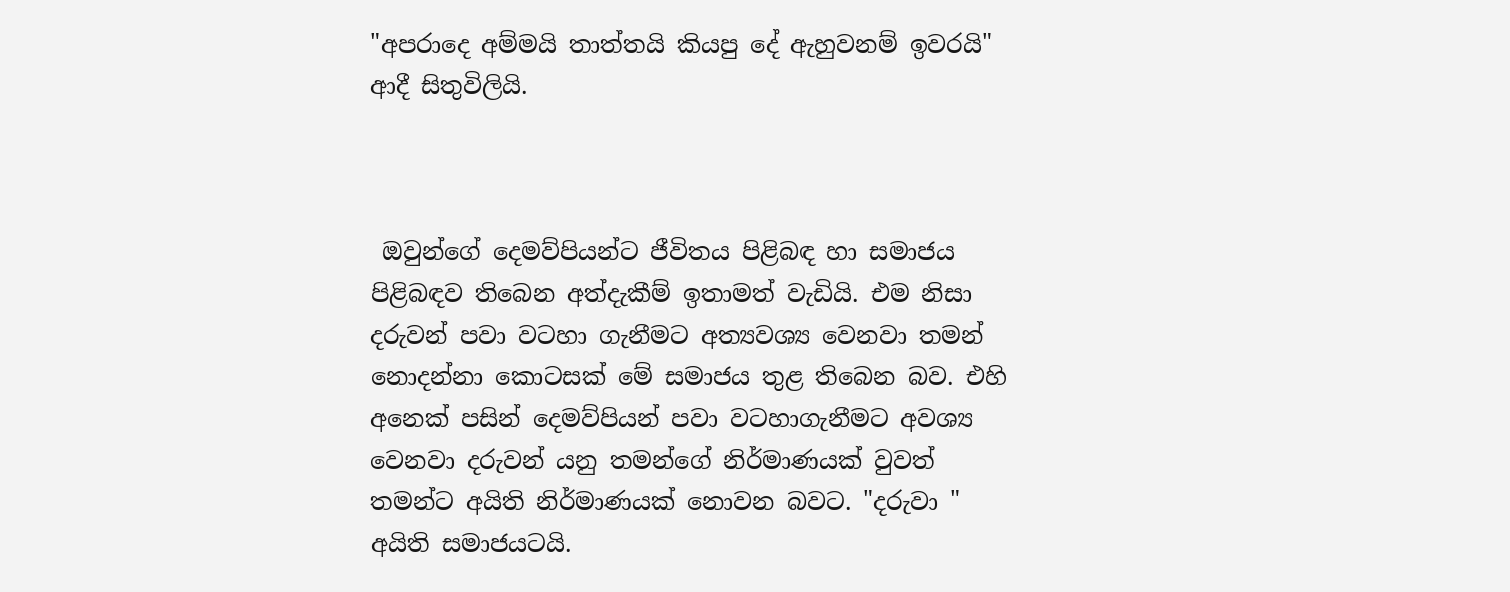"අපරාදෙ අම්මයි තාත්තයි කියපු දේ ඇහුවනම් ඉවරයි" ආදී සිතුවිලියි.



 ඔවුන්ගේ දෙමව්පියන්ට ජීවිතය පිළිබඳ හා සමාජය පිළිබඳව තිබෙන අත්දැකීම් ඉතාමත් වැඩියි. එම නිසා දරුවන් පවා වටහා ගැනීමට අත්‍යවශ්‍ය වෙනවා තමන් නොදන්නා කොටසක් මේ සමාජය තුළ තිබෙන බව. එහි අනෙක් පසින් දෙමව්පියන් පවා වටහාගැනීමට අවශ්‍ය වෙනවා දරුවන් යනු තමන්ගේ නිර්මාණයක් වුවත්   තමන්ට අයිති නිර්මාණයක් නොවන බවට. "දරුවා " අයිති සමාජයටයි.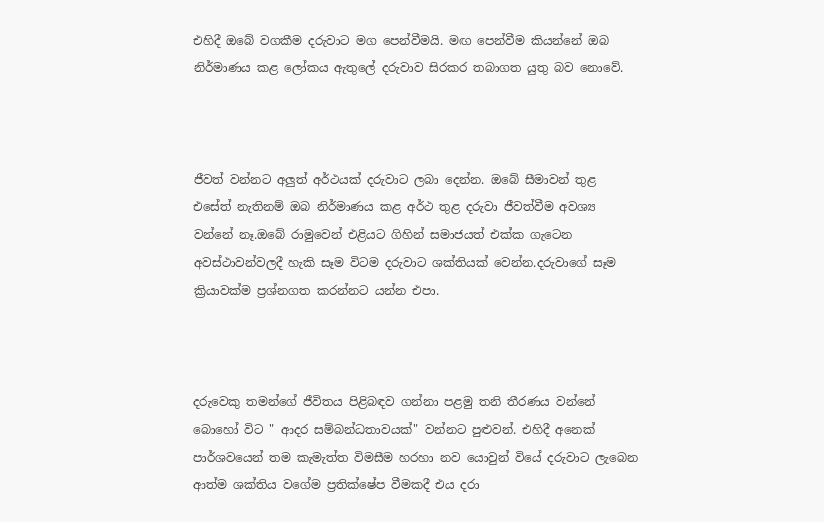එහිදී ඔබේ වගකීම දරුවාට මග පෙන්වීමයි. මඟ පෙන්වීම කියන්නේ ඔබ නිර්මාණය කළ ලෝකය ඇතුලේ දරුවාව සිරකර තබාගත යුතු බව නොවේ.



ජීවත් වන්නට අලුත් අර්ථයක් දරුවාට ලබා දෙන්න. ඔබේ සීමාවන් තුළ එසේත් නැතිනම් ඔබ නිර්මාණය කළ අර්ථ තුළ දරුවා ජීවත්වීම අවශ්‍ය වන්නේ නෑ.ඔබේ රාමුවෙන් එළියට ගිහින් සමාජයත් එක්ක ගැටෙන අවස්ථාවන්වලදී හැකි සෑම විටම දරුවාට ශක්තියක් වෙන්න.දරුවාගේ සෑම ක්‍රියාවක්ම ප්‍රශ්නගත කරන්නට යන්න එපා.



දරුවෙකු තමන්ගේ ජීවිතය පිළිබඳව ගන්නා පළමු තනි තීරණය වන්නේ බොහෝ විට " ආදර සම්බන්ධතාවයක්" වන්නට පුළුවන්. එහිදී අනෙක් පාර්ශවයෙන් තම කැමැත්ත විමසීම හරහා නව යොවුන් වියේ දරුවාට ලැබෙන ආත්ම ශක්තිය වගේම ප්‍රතික්ෂේප වීමකදී එය දරා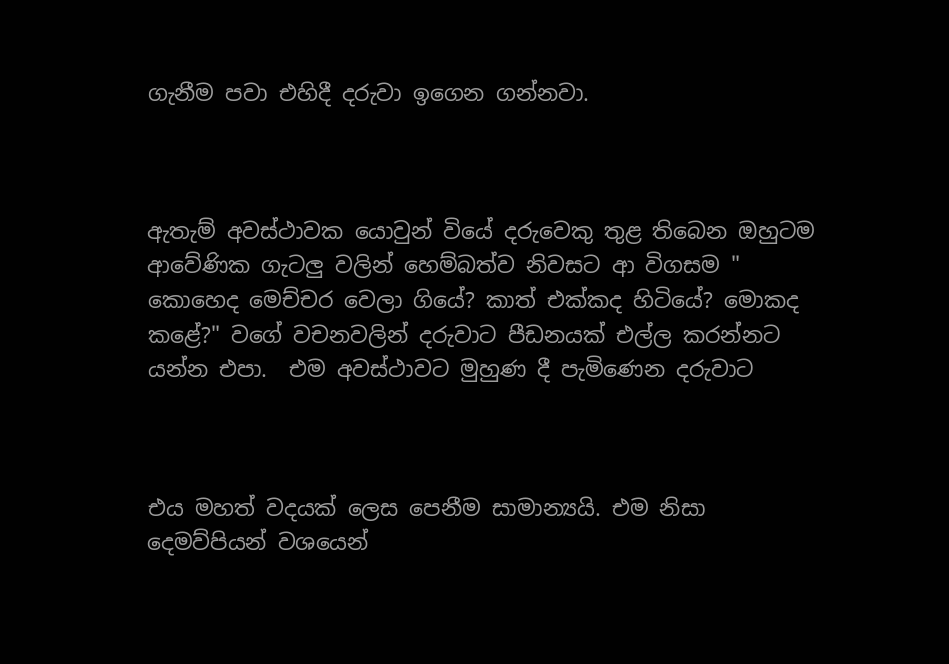ගැනීම පවා එහිදී දරුවා ඉගෙන ගන්නවා.



ඇතැම් අවස්ථාවක යොවුන් වියේ දරුවෙකු තුළ තිබෙන ඔහුටම ආවේණික ගැටලු වලින් හෙම්බත්ව නිවසට ආ විගසම " කොහෙද මෙච්චර වෙලා ගියේ? කාත් එක්කද හිටියේ? මොකද කළේ?" වගේ වචනවලින් දරුවාට පීඩනයක් එල්ල කරන්නට යන්න එපා.  එම අවස්ථාවට මුහුණ දී පැමිණෙන දරුවාට



එය මහත් වදයක් ලෙස පෙනීම සාමාන්‍යයි. එම නිසා දෙමව්පියන් වශයෙන්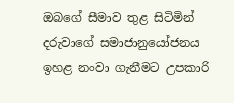ඔබගේ සීමාව තුළ සිටිමින් දරුවාගේ සමාජානුයෝජනය ඉහළ නංවා ගැනීමට උපකාරි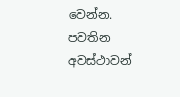වෙන්න. පවතින අවස්ථාවන්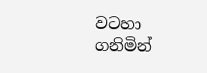වටහා ගනිමින්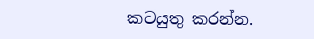කටයුතු කරන්න.